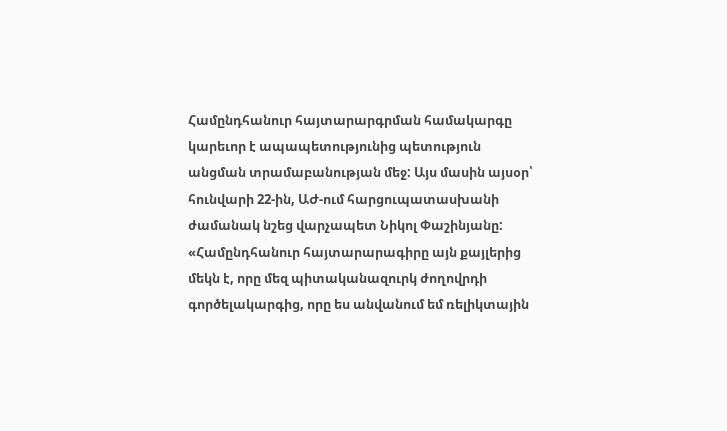Համընդհանուր հայտարարգրման համակարգը կարեւոր է ապապետությունից պետություն անցման տրամաբանության մեջ: Այս մասին այսօր՝ հունվարի 22-ին, ԱԺ-ում հարցուպատասխանի ժամանակ նշեց վարչապետ Նիկոլ Փաշինյանը:
«Համընդհանուր հայտարարագիրը այն քայլերից մեկն է, որը մեզ պիտականազուրկ ժողովրդի գործելակարգից, որը ես անվանում եմ ռելիկտային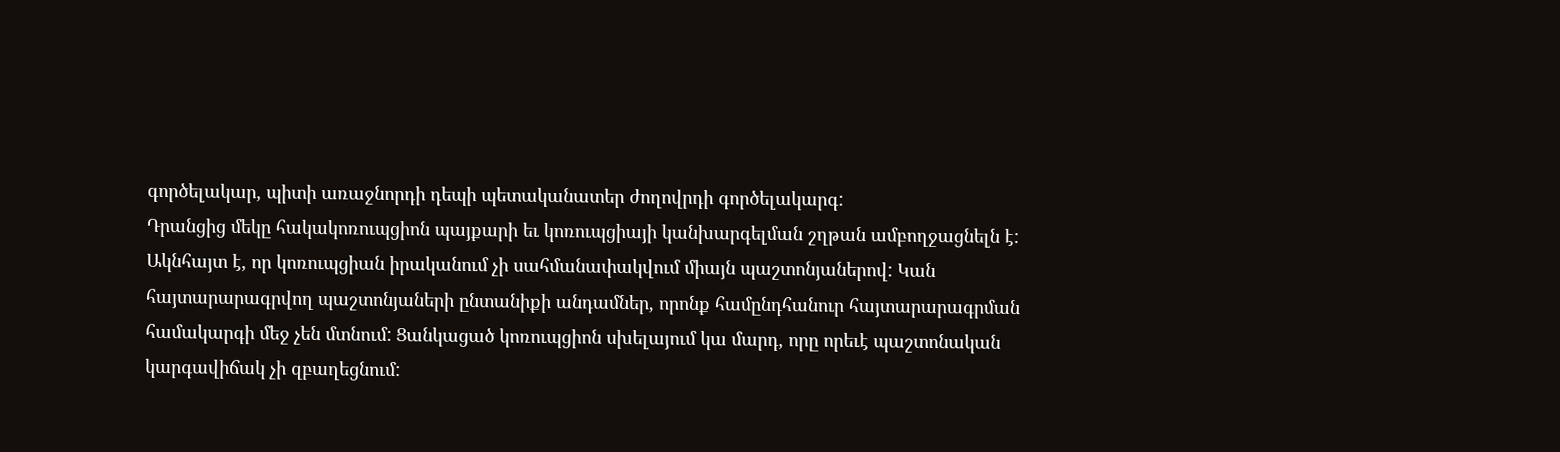գործելակար, պիտի առաջնորդի դեպի պետականատեր ժողովրդի գործելակարգ:
Դրանցից մեկը հակակոռուպցիոն պայքարի եւ կոռուպցիայի կանխարգելման շղթան ամբողջացնելն է: Ակնհայտ է, որ կոռուպցիան իրականում չի սահմանափակվում միայն պաշտոնյաներով: Կան հայտարարագրվող պաշտոնյաների ընտանիքի անդամներ, որոնք համընդհանուր հայտարարագրման համակարգի մեջ չեն մտնում: Ցանկացած կոռուպցիոն սխելայում կա մարդ, որը որեւէ պաշտոնական կարգավիճակ չի զբաղեցնում: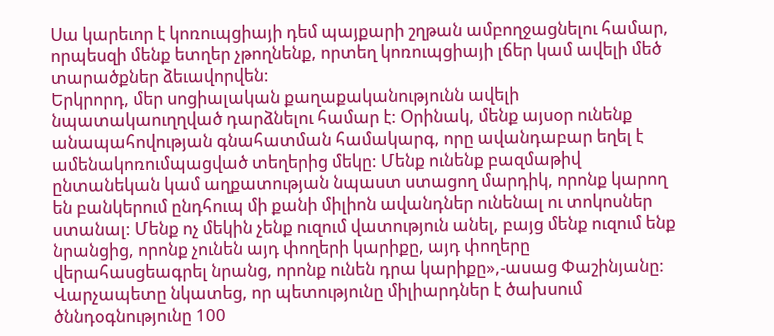Սա կարեւոր է կոռուպցիայի դեմ պայքարի շղթան ամբողջացնելու համար, որպեսզի մենք ետղեր չթողնենք, որտեղ կոռուպցիայի լճեր կամ ավելի մեծ տարածքներ ձեւավորվեն:
Երկրորդ, մեր սոցիալական քաղաքականությունն ավելի նպատակաուղղված դարձնելու համար է: Օրինակ, մենք այսօր ունենք անապահովության գնահատման համակարգ, որը ավանդաբար եղել է ամենակոռումպացված տեղերից մեկը: Մենք ունենք բազմաթիվ ընտանեկան կամ աղքատության նպաստ ստացող մարդիկ, որոնք կարող են բանկերում ընդհուպ մի քանի միլիոն ավանդներ ունենալ ու տոկոսներ ստանալ: Մենք ոչ մեկին չենք ուզում վատություն անել, բայց մենք ուզում ենք նրանցից, որոնք չունեն այդ փողերի կարիքը, այդ փողերը վերահասցեագրել նրանց, որոնք ունեն դրա կարիքը»,-ասաց Փաշինյանը:
Վարչապետը նկատեց, որ պետությունը միլիարդներ է ծախսում ծննդօգնությունը 100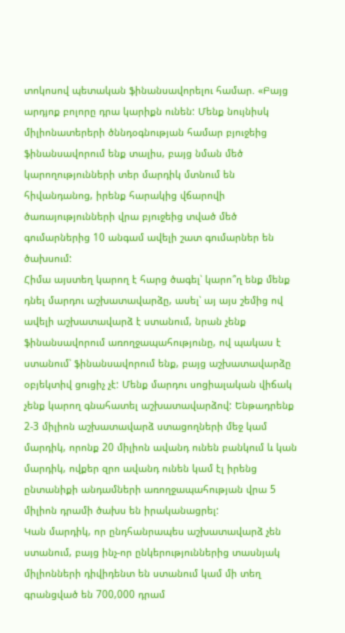տոկոսով պետական ֆինանսավորելու համար. «Բայց արդյոք բոլորը դրա կարիքն ունեն: Մենք նույնիսկ միլիոնատերերի ծննդօգնության համար բյուջեից ֆինանսավորում ենք տալիս, բայց նման մեծ կարողությունների տեր մարդիկ մտնում են հիվանդանոց, իրենք հարակից վճարովի ծառայությունների վրա բյուջեից տված մեծ գումարներից 10 անգամ ավելի շատ գումարներ են ծախսում:
Հիմա այստեղ կարող է հարց ծագել՝ կարո՞ղ ենք մենք դնել մարդու աշխատավարձը, ասել՝ այ այս շեմից ով ավելի աշխատավարձ է ստանում, նրան չենք ֆինանսավորում առողջապահությունը, ով պակաս է ստանում՝ ֆինանսավորում ենք, բայց աշխատավարձը օբյեկտիվ ցուցիչ չէ: Մենք մարդու սոցիալական վիճակ չենք կարող գնահատել աշխատավարձով: Ենթադրենք 2-3 միլիոն աշխատավարձ ստացողների մեջ կամ մարդիկ, որոնք 20 միլիոն ավանդ ունեն բանկում և կան մարդիկ, ովքեր զրո ավանդ ունեն կամ էլ իրենց ընտանիքի անդամների առողջապահության վրա 5 միլիոն դրամի ծախս են իրականացրել:
Կան մարդիկ, որ ընդհանրապես աշխատավարձ չեն ստանում, բայց ինչ-որ ընկերություններից տասնյակ միլիոնների դիվիդենտ են ստանում կամ մի տեղ գրանցված են 700,000 դրամ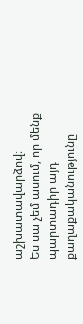աշխատավարձով։
Ես սա չեմ ասում, որ մենք պարտադիր այդ քաղաքականությունը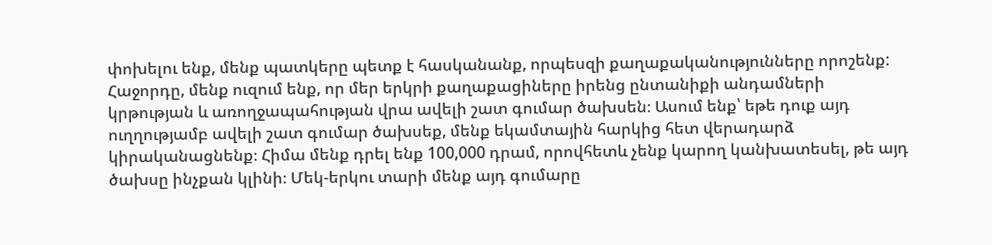փոխելու ենք, մենք պատկերը պետք է հասկանանք, որպեսզի քաղաքականությունները որոշենք:
Հաջորդը, մենք ուզում ենք, որ մեր երկրի քաղաքացիները իրենց ընտանիքի անդամների կրթության և առողջապահության վրա ավելի շատ գումար ծախսեն։ Ասում ենք՝ եթե դուք այդ ուղղությամբ ավելի շատ գումար ծախսեք, մենք եկամտային հարկից հետ վերադարձ կիրականացնենք։ Հիմա մենք դրել ենք 100,000 դրամ, որովհետև չենք կարող կանխատեսել, թե այդ ծախսը ինչքան կլինի։ Մեկ-երկու տարի մենք այդ գումարը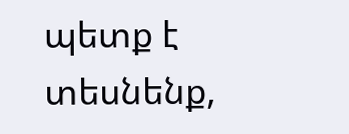պետք է տեսնենք,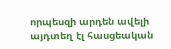որպեսզի արդեն ավելի այդտեղ էլ հասցեական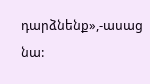դարձնենք»,-ասաց նա: